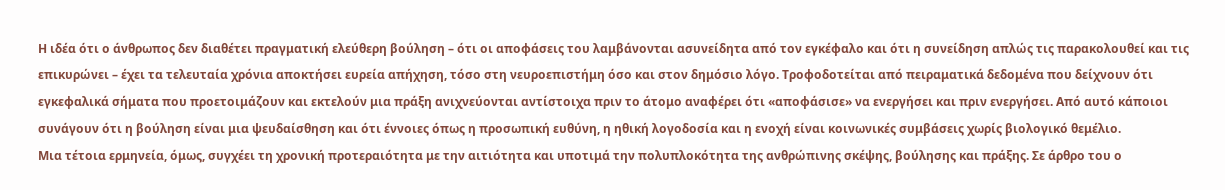Η ιδέα ότι ο άνθρωπος δεν διαθέτει πραγματική ελεύθερη βούληση – ότι οι αποφάσεις του λαμβάνονται ασυνείδητα από τον εγκέφαλο και ότι η συνείδηση απλώς τις παρακολουθεί και τις επικυρώνει – έχει τα τελευταία χρόνια αποκτήσει ευρεία απήχηση, τόσο στη νευροεπιστήμη όσο και στον δημόσιο λόγο. Τροφοδοτείται από πειραματικά δεδομένα που δείχνουν ότι εγκεφαλικά σήματα που προετοιμάζουν και εκτελούν μια πράξη ανιχνεύονται αντίστοιχα πριν το άτομο αναφέρει ότι «αποφάσισε» να ενεργήσει και πριν ενεργήσει. Από αυτό κάποιοι συνάγουν ότι η βούληση είναι μια ψευδαίσθηση και ότι έννοιες όπως η προσωπική ευθύνη, η ηθική λογοδοσία και η ενοχή είναι κοινωνικές συμβάσεις χωρίς βιολογικό θεμέλιο.
Μια τέτοια ερμηνεία, όμως, συγχέει τη χρονική προτεραιότητα με την αιτιότητα και υποτιμά την πολυπλοκότητα της ανθρώπινης σκέψης, βούλησης και πράξης. Σε άρθρο του ο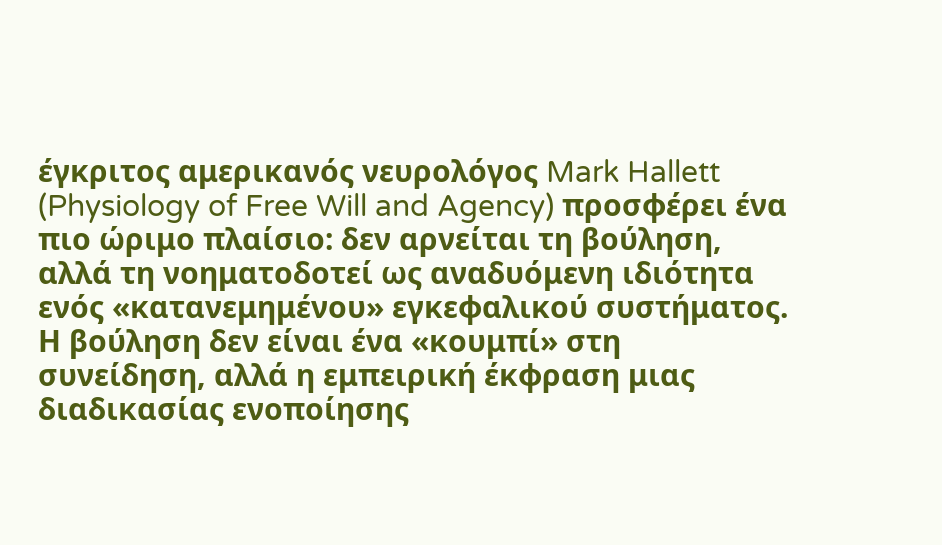έγκριτος αμερικανός νευρολόγος Mark Hallett (Physiology of Free Will and Agency) προσφέρει ένα πιο ώριμο πλαίσιο: δεν αρνείται τη βούληση, αλλά τη νοηματοδοτεί ως αναδυόμενη ιδιότητα ενός «κατανεμημένου» εγκεφαλικού συστήματος. Η βούληση δεν είναι ένα «κουμπί» στη συνείδηση, αλλά η εμπειρική έκφραση μιας διαδικασίας ενοποίησης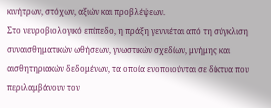κινήτρων, στόχων, αξιών και προβλέψεων.
Στο νευροβιολογικό επίπεδο, η πράξη γεννιέται από τη σύγκλιση συναισθηματικών ωθήσεων, γνωστικών σχεδίων, μνήμης και αισθητηριακών δεδομένων, τα οποία ενοποιούνται σε δίκτυα που περιλαμβάνουν τον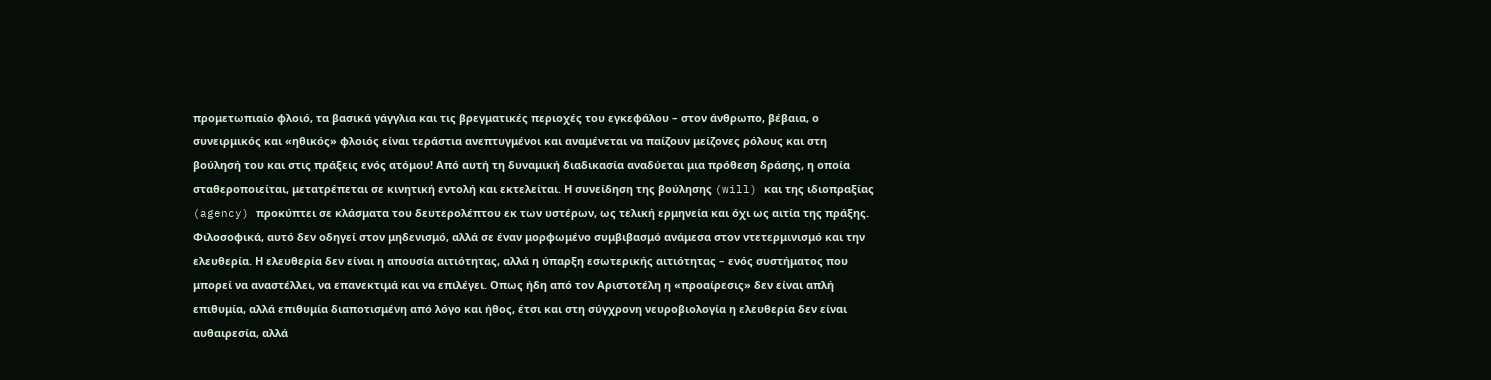προμετωπιαίο φλοιό, τα βασικά γάγγλια και τις βρεγματικές περιοχές του εγκεφάλου – στον άνθρωπο, βέβαια, ο συνειρμικός και «ηθικός» φλοιός είναι τεράστια ανεπτυγμένοι και αναμένεται να παίζουν μείζονες ρόλους και στη βούλησή του και στις πράξεις ενός ατόμου! Από αυτή τη δυναμική διαδικασία αναδύεται μια πρόθεση δράσης, η οποία σταθεροποιείται, μετατρέπεται σε κινητική εντολή και εκτελείται. Η συνείδηση της βούλησης (will) και της ιδιοπραξίας (agency) προκύπτει σε κλάσματα του δευτερολέπτου εκ των υστέρων, ως τελική ερμηνεία και όχι ως αιτία της πράξης.
Φιλοσοφικά, αυτό δεν οδηγεί στον μηδενισμό, αλλά σε έναν μορφωμένο συμβιβασμό ανάμεσα στον ντετερμινισμό και την ελευθερία. Η ελευθερία δεν είναι η απουσία αιτιότητας, αλλά η ύπαρξη εσωτερικής αιτιότητας – ενός συστήματος που μπορεί να αναστέλλει, να επανεκτιμά και να επιλέγει. Οπως ήδη από τον Αριστοτέλη η «προαίρεσις» δεν είναι απλή επιθυμία, αλλά επιθυμία διαποτισμένη από λόγο και ήθος, έτσι και στη σύγχρονη νευροβιολογία η ελευθερία δεν είναι αυθαιρεσία, αλλά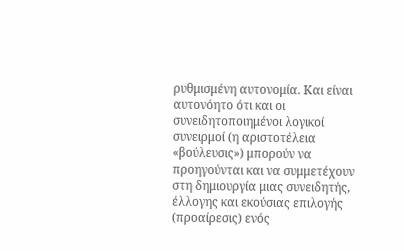ρυθμισμένη αυτονομία. Και είναι αυτονόητο ότι και οι συνειδητοποιημένοι λογικοί συνειρμοί (η αριστοτέλεια «βούλευσις») μπορούν να προηγούνται και να συμμετέχουν στη δημιουργία μιας συνειδητής, έλλογης και εκούσιας επιλογής (προαίρεσις) ενός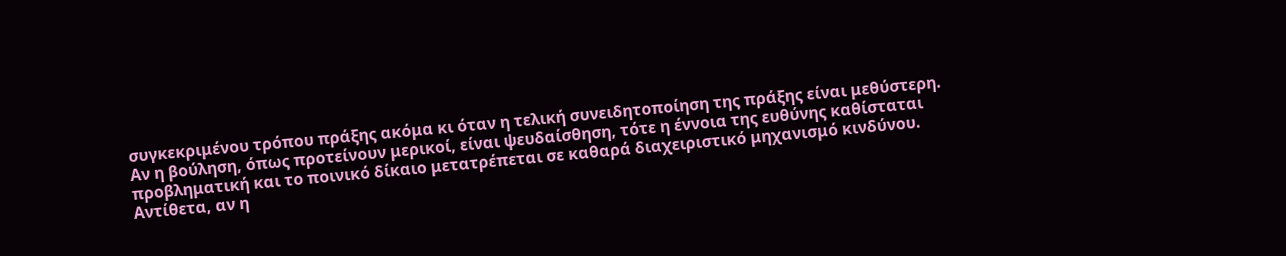συγκεκριμένου τρόπου πράξης ακόμα κι όταν η τελική συνειδητοποίηση της πράξης είναι μεθύστερη.
Αν η βούληση, όπως προτείνουν μερικοί, είναι ψευδαίσθηση, τότε η έννοια της ευθύνης καθίσταται προβληματική και το ποινικό δίκαιο μετατρέπεται σε καθαρά διαχειριστικό μηχανισμό κινδύνου. Αντίθετα, αν η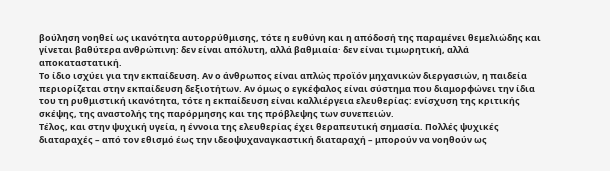βούληση νοηθεί ως ικανότητα αυτορρύθμισης, τότε η ευθύνη και η απόδοσή της παραμένει θεμελιώδης και γίνεται βαθύτερα ανθρώπινη: δεν είναι απόλυτη, αλλά βαθμιαία· δεν είναι τιμωρητική, αλλά αποκαταστατική.
Το ίδιο ισχύει για την εκπαίδευση. Αν ο άνθρωπος είναι απλώς προϊόν μηχανικών διεργασιών, η παιδεία περιορίζεται στην εκπαίδευση δεξιοτήτων. Αν όμως ο εγκέφαλος είναι σύστημα που διαμορφώνει την ίδια του τη ρυθμιστική ικανότητα, τότε η εκπαίδευση είναι καλλιέργεια ελευθερίας: ενίσχυση της κριτικής σκέψης, της αναστολής της παρόρμησης και της πρόβλεψης των συνεπειών.
Τέλος, και στην ψυχική υγεία, η έννοια της ελευθερίας έχει θεραπευτική σημασία. Πολλές ψυχικές διαταραχές – από τον εθισμό έως την ιδεοψυχαναγκαστική διαταραχή – μπορούν να νοηθούν ως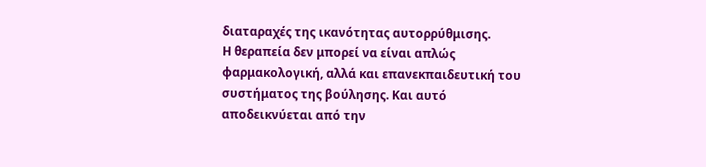διαταραχές της ικανότητας αυτορρύθμισης.
Η θεραπεία δεν μπορεί να είναι απλώς φαρμακολογική, αλλά και επανεκπαιδευτική του συστήματος της βούλησης. Και αυτό αποδεικνύεται από την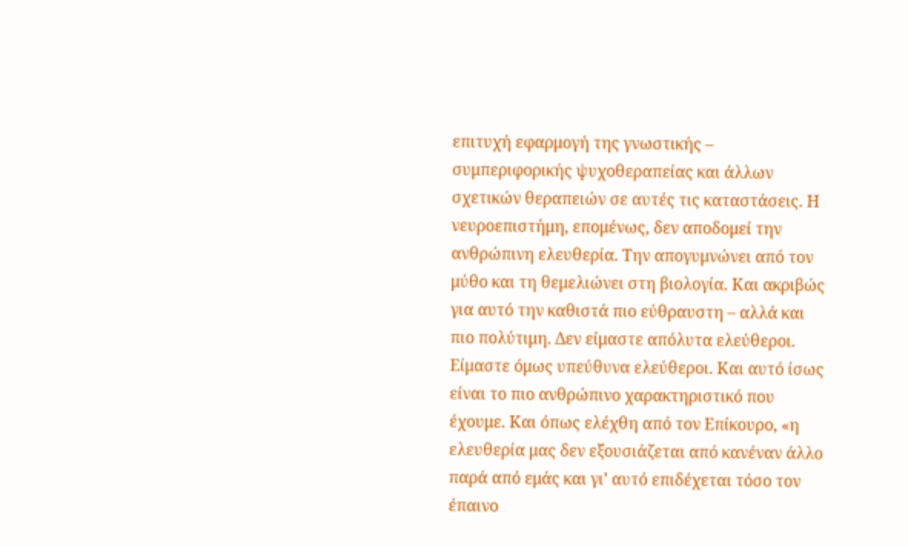επιτυχή εφαρμογή της γνωστικής – συμπεριφορικής ψυχοθεραπείας και άλλων σχετικών θεραπειών σε αυτές τις καταστάσεις. Η νευροεπιστήμη, επομένως, δεν αποδομεί την ανθρώπινη ελευθερία. Την απογυμνώνει από τον μύθο και τη θεμελιώνει στη βιολογία. Και ακριβώς για αυτό την καθιστά πιο εύθραυστη – αλλά και πιο πολύτιμη. Δεν είμαστε απόλυτα ελεύθεροι. Είμαστε όμως υπεύθυνα ελεύθεροι. Και αυτό ίσως είναι το πιο ανθρώπινο χαρακτηριστικό που έχουμε. Και όπως ελέχθη από τον Επίκουρο, «η ελευθερία μας δεν εξουσιάζεται από κανέναν άλλο παρά από εμάς και γι’ αυτό επιδέχεται τόσο τον έπαινο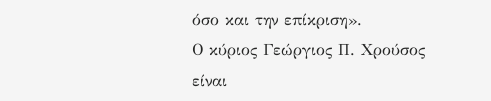όσο και την επίκριση».
Ο κύριος Γεώργιος Π. Χρούσος είναι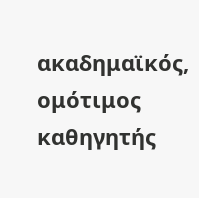ακαδημαϊκός, ομότιμος καθηγητής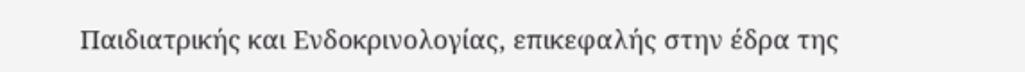Παιδιατρικής και Ενδοκρινολογίας, επικεφαλής στην έδρα της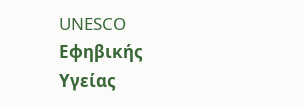UNESCO Εφηβικής Υγείας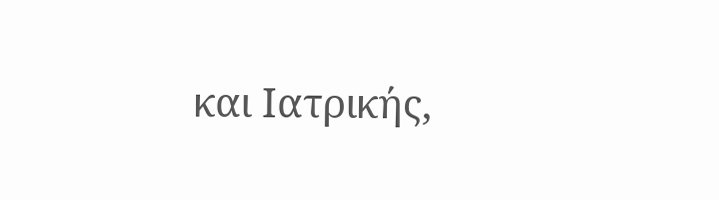και Ιατρικής,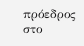πρόεδρος στο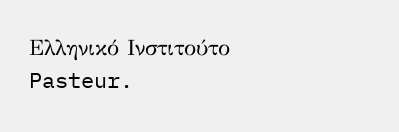Ελληνικό Ινστιτούτο Pasteur.